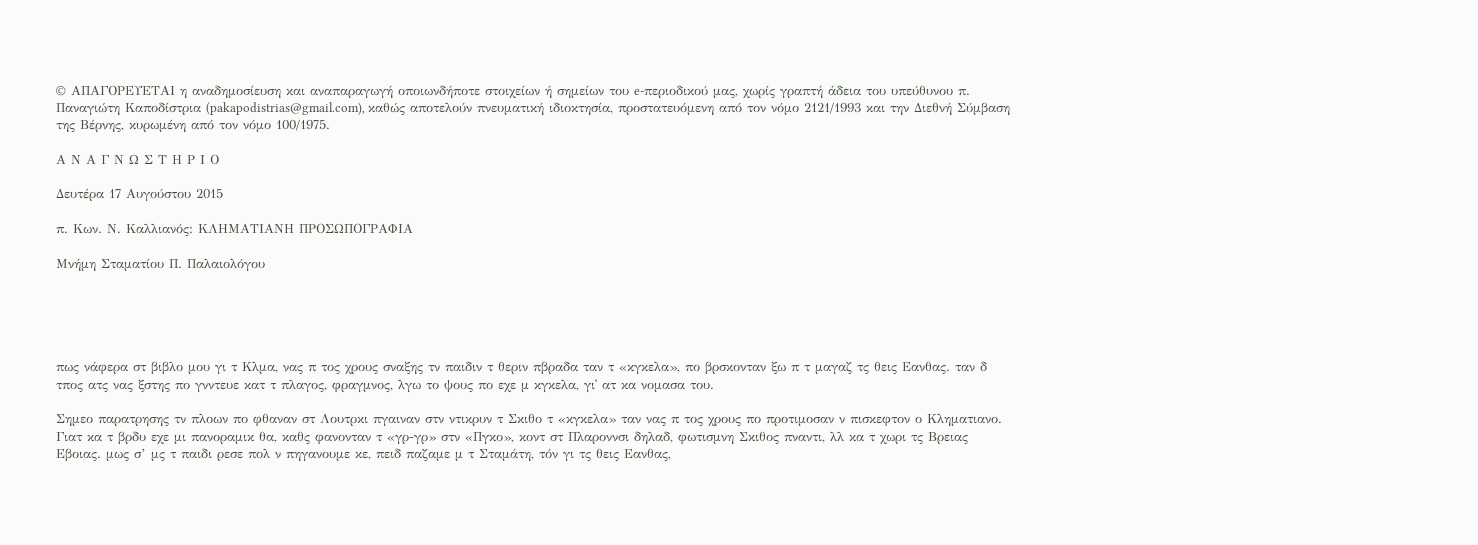© ΑΠΑΓΟΡΕΥΕΤΑΙ η αναδημοσίευση και αναπαραγωγή οποιωνδήποτε στοιχείων ή σημείων του e-περιοδικού μας, χωρίς γραπτή άδεια του υπεύθυνου π. Παναγιώτη Καποδίστρια (pakapodistrias@gmail.com), καθώς αποτελούν πνευματική ιδιοκτησία, προστατευόμενη από τον νόμο 2121/1993 και την Διεθνή Σύμβαση της Βέρνης, κυρωμένη από τον νόμο 100/1975.

Α Ν Α Γ Ν Ω Σ Τ Η Ρ Ι Ο

Δευτέρα 17 Αυγούστου 2015

π. Κων. Ν. Καλλιανός: ΚΛΗΜΑΤΙΑΝΗ ΠΡΟΣΩΠΟΓΡΑΦΙΑ

Μνήμη Σταματίου Π. Παλαιολόγου





πως νάφερα στ βιβλο μου γι τ Κλμα, νας π τος χρους σναξης τν παιδιν τ θεριν πβραδα ταν τ «κγκελα», πο βρσκονταν ξω π τ μαγαζ τς θεις Εανθας. ταν δ τπος ατς νας ξστης πο γνντευε κατ τ πλαγος, φραγμνος, λγω το ψους πο εχε μ κγκελα, γι᾿ ατ κα νομασα του.

Σημεο παρατρησης τν πλοων πο φθαναν στ Λουτρκι πγαιναν στν ντικρυν τ Σκιθο τ «κγκελα» ταν νας π τος χρους πο προτιμοσαν ν πισκεφτον ο Κληματιανο. Γιατ κα τ βρδυ εχε μι πανοραμικ θα, καθς φανονταν τ «γρ-γρ» στν «Πγκο», κοντ στ Πλαροννσι δηλαδ, φωτισμνη Σκιθος πναντι, λλ κα τ χωρι τς Βρειας Εβοιας. μως σ’ μς τ παιδι ρεσε πολ ν πηγανουμε κε, πειδ παζαμε μ τ Σταμάτη, τόν γι τς θεις Εανθας,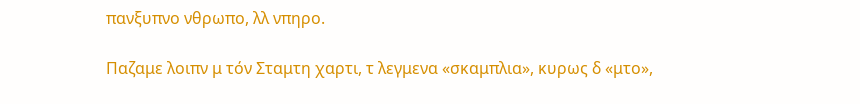πανξυπνο νθρωπο, λλ νπηρο.

Παζαμε λοιπν μ τόν Σταμτη χαρτι, τ λεγμενα «σκαμπλια», κυρως δ «μτο»,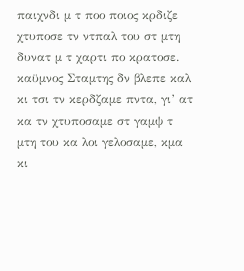παιχνδι μ τ ποο ποιος κρδιζε χτυποσε τν ντπαλ του στ μτη δυνατ μ τ χαρτι πο κρατοσε. καϋμνος Σταμτης δν βλεπε καλ κι τσι τν κερδζαμε πντα, γι’ ατ κα τν χτυποσαμε στ γαμψ τ μτη του κα λοι γελοσαμε, κμα κι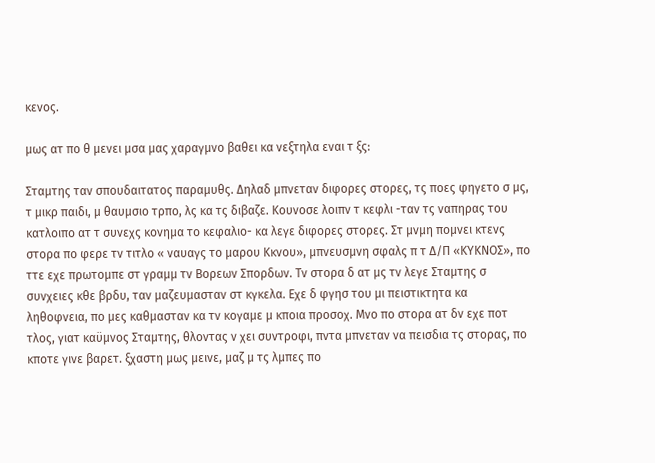κενος.

μως ατ πο θ μενει μσα μας χαραγμνο βαθει κα νεξτηλα εναι τ ξς:

Σταμτης ταν σπουδαιτατος παραμυθς. Δηλαδ μπνεταν διφορες στορες, τς ποες φηγετο σ μς, τ μικρ παιδι, μ θαυμσιο τρπο, λς κα τς διβαζε. Κουνοσε λοιπν τ κεφλι -ταν τς ναπηρας του κατλοιπο ατ τ συνεχς κονημα το κεφαλιο- κα λεγε διφορες στορες. Στ μνμη πομνει κτενς στορα πο φερε τν τιτλο « ναυαγς το μαρου Κκνου», μπνευσμνη σφαλς π τ Δ/Π «ΚΥΚΝΟΣ», πο ττε εχε πρωτομπε στ γραμμ τν Βορεων Σπορδων. Τν στορα δ ατ μς τν λεγε Σταμτης σ συνχειες κθε βρδυ, ταν μαζευμασταν στ κγκελα. Εχε δ φγησ του μι πειστικτητα κα ληθοφνεια, πο μες καθμασταν κα τν κογαμε μ κποια προσοχ. Μνο πο στορα ατ δν εχε ποτ τλος, γιατ καϋμνος Σταμτης, θλοντας ν χει συντροφι, πντα μπνεταν να πεισδια τς στορας, πο κποτε γινε βαρετ. ξχαστη μως μεινε, μαζ μ τς λμπες πο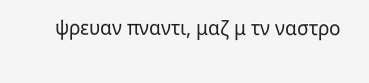ψρευαν πναντι, μαζ μ τν ναστρο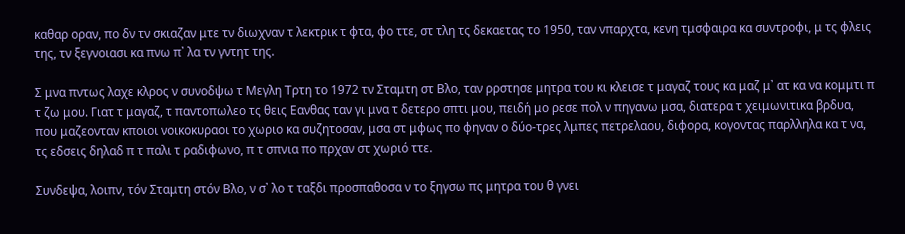καθαρ οραν, πο δν τν σκιαζαν μτε τν διωχναν τ λεκτρικ τ φτα, φο ττε, στ τλη τς δεκαετας το 1950, ταν νπαρχτα, κενη τμσφαιρα κα συντροφι, μ τς φλεις της, τν ξεγνοιασι κα πνω π᾿ λα τν γντητ της.

Σ μνα πντως λαχε κλρος ν συνοδψω τ Μεγλη Τρτη το 1972 τν Σταμτη στ Βλο, ταν ρρστησε μητρα του κι κλεισε τ μαγαζ τους κα μαζ μ᾿ ατ κα να κομμτι π τ ζω μου. Γιατ τ μαγαζ, τ παντοπωλεο τς θεις Εανθας ταν γι μνα τ δετερο σπτι μου, πειδή μο ρεσε πολ ν πηγανω μσα, διατερα τ χειμωνιτικα βρδυα, που μαζεονταν κποιοι νοικοκυραοι το χωριο κα συζητοσαν, μσα στ μφως πο φηναν ο δύο-τρες λμπες πετρελαου, διφορα, κογοντας παρλληλα κα τ να, τς εδσεις δηλαδ π τ παλι τ ραδιφωνο, π τ σπνια πο πρχαν στ χωριό ττε.

Συνδεψα, λοιπν, τόν Σταμτη στόν Βλο, ν σ᾿ λο τ ταξδι προσπαθοσα ν το ξηγσω πς μητρα του θ γνει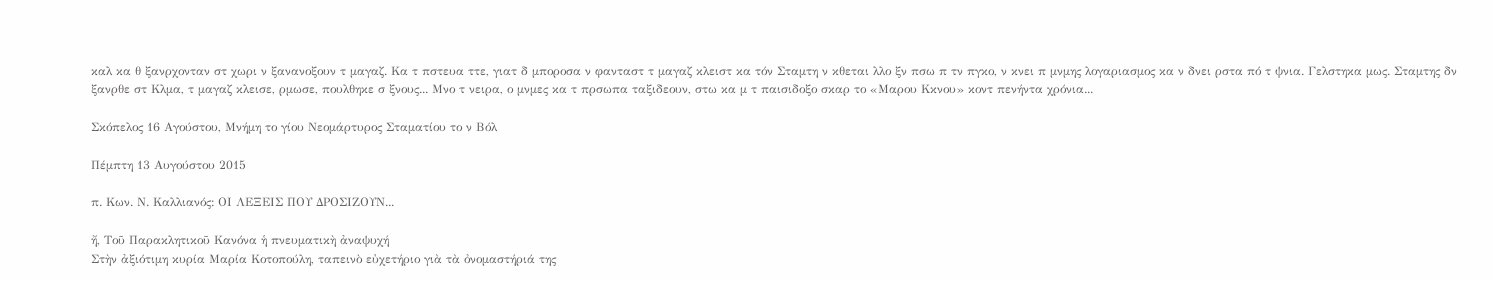καλ κα θ ξανρχονταν στ χωρι ν ξανανοξουν τ μαγαζ. Κα τ πστευα ττε, γιατ δ μποροσα ν φανταστ τ μαγαζ κλειστ κα τόν Σταμτη ν κθεται λλο ξν πσω π τν πγκο, ν κνει π μνμης λογαριασμος κα ν δνει ρστα πό τ ψνια. Γελστηκα μως. Σταμτης δν ξανρθε στ Κλμα, τ μαγαζ κλεισε, ρμωσε, πουλθηκε σ ξνους... Μνο τ νειρα, ο μνμες κα τ πρσωπα ταξιδεουν, στω κα μ τ παισιδοξο σκαρ το «Μαρου Κκνου» κοντ πενήντα χρόνια...

Σκόπελος 16 Αγούστου, Μνήμη το γίου Νεομάρτυρος Σταματίου το ν Βόλ

Πέμπτη 13 Αυγούστου 2015

π. Κων. Ν. Καλλιανός: ΟΙ ΛΕΞΕΙΣ ΠΟΥ ΔΡΟΣΙΖΟΥΝ...

ἤ, Τοῦ Παρακλητικοῦ Κανόνα ἡ πνευματικὴ ἀναψυχή
Στὴν ἀξιότιμη κυρία Μαρία Κοτοπούλη, ταπεινὸ εὐχετήριο γιὰ τὰ ὀνομαστήριά της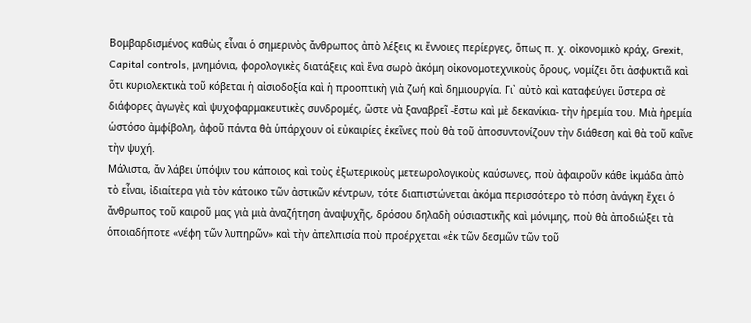Βομβαρδισμένος καθὼς εἶναι ὁ σημερινὸς ἄνθρωπος ἀπὸ λέξεις κι ἔννοιες περίεργες, ὅπως π. χ. οἰκονομικὸ κράχ, Grexit, Capital controls, μνημόνια, φορολογικὲς διατάξεις καὶ ἕνα σωρὸ ἀκόμη οἰκονομοτεχνικοὺς ὅρους, νομίζει ὅτι ἀσφυκτιᾶ καὶ ὅτι κυριολεκτικὰ τοῦ κόβεται ἡ αἰσιοδοξία καὶ ἡ προοπτικὴ γιὰ ζωή καὶ δημιουργία. Γι᾿ αὐτὸ καὶ καταφεύγει ὕστερα σὲ διάφορες ἀγωγὲς καὶ ψυχοφαρμακευτικὲς συνδρομές, ὥστε νὰ ξαναβρεῖ -ἔστω καὶ μὲ δεκανίκια- τὴν ἡρεμία του. Μιὰ ἡρεμία ὡστόσο ἀμφίβολη, ἀφοῦ πάντα θὰ ὑπάρχουν οἱ εὐκαιρίες ἐκεῖνες ποὺ θὰ τοῦ ἀποσυντονίζουν τὴν διάθεση καὶ θὰ τοῦ καῖνε τὴν ψυχή.
Μάλιστα, ἄν λάβει ὑπόψιν του κάποιος καὶ τοὺς ἐξωτερικοὺς μετεωρολογικοὺς καύσωνες, ποὺ ἀφαιροῦν κάθε ἰκμάδα ἀπὸ τὸ εἶναι, ἰδιαίτερα γιὰ τὸν κάτοικο τῶν ἀστικῶν κέντρων, τότε διαπιστώνεται ἀκόμα περισσότερο τὸ πόση ἀνάγκη ἔχει ὁ ἄνθρωπος τοῦ καιροῦ μας γιὰ μιὰ ἀναζήτηση ἀναψυχῆς, δρόσου δηλαδὴ ούσιαστικῆς καὶ μόνιμης, ποὺ θὰ ἀποδιώξει τὰ ὁποιαδήποτε «νέφη τῶν λυπηρῶν» καὶ τὴν ἀπελπισία ποὺ προέρχεται «ἐκ τῶν δεσμῶν τῶν τοῦ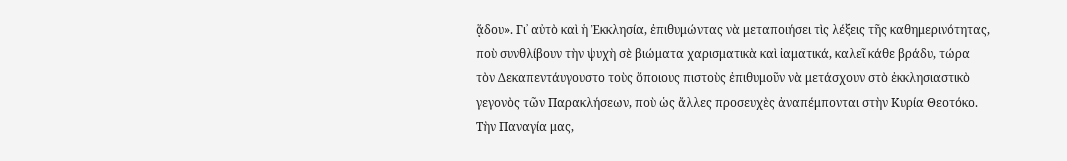ᾅδου». Γι᾿ αὐτὸ καὶ ἡ Ἐκκλησία, ἐπιθυμώντας νὰ μεταποιήσει τὶς λέξεις τῆς καθημερινότητας, ποὺ συνθλίβουν τὴν ψυχὴ σὲ βιώματα χαρισματικὰ καὶ ἰαματικά, καλεῖ κάθε βράδυ, τώρα τὸν Δεκαπεντάυγουστο τοὺς ὅποιους πιστοὺς ἐπιθυμοῦν νὰ μετάσχουν στὸ ἐκκλησιαστικὸ γεγονὸς τῶν Παρακλήσεων, ποὺ ὡς ἄλλες προσευχὲς ἀναπέμπονται στὴν Κυρία Θεοτόκο. Τὴν Παναγία μας,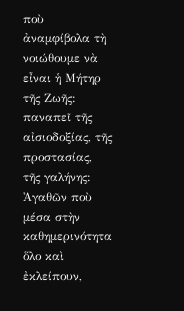ποὺ ἀναμφίβολα τὴ νοιώθουμε νὰ εἶναι ἡ Μήτηρ τῆς Ζωῆς: παναπεῖ τῆς αἰσιοδοξίας, τῆς προστασίας, τῆς γαλήνης: Ἀγαθῶν ποὺ μέσα στὴν καθημερινότητα ὅλο καὶ ἐκλείπουν,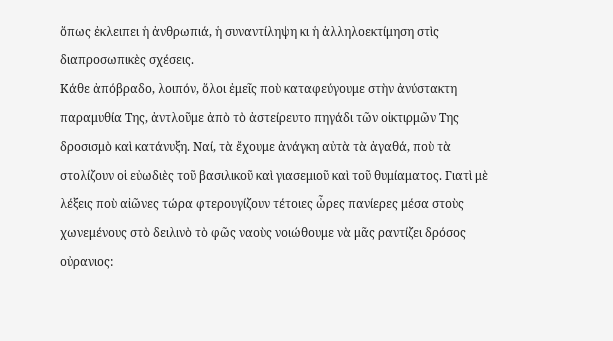ὅπως ἐκλειπει ἡ ἀνθρωπιά, ἡ συναντίληψη κι ἡ ἀλληλοεκτίμηση στὶς διαπροσωπικὲς σχέσεις.
Κάθε ἀπόβραδο, λοιπόν, ὅλοι ἐμεῖς ποὺ καταφεύγουμε στὴν ἀνύστακτη παραμυθία Της, ἀντλοῦμε ἀπὸ τὸ ἀστείρευτο πηγάδι τῶν οἰκτιρμῶν Της δροσισμὸ καὶ κατάνυξη. Ναί, τὰ ἔχουμε ἀνάγκη αὐτὰ τὰ ἀγαθά, ποὺ τὰ στολίζουν οἱ εὐωδιὲς τοῦ βασιλικοῦ καὶ γιασεμιοῦ καὶ τοῦ θυμίαματος. Γιατὶ μὲ λέξεις ποὺ αἰῶνες τώρα φτερουγίζουν τέτοιες ὦρες πανίερες μέσα στοὺς χωνεμένους στὸ δειλινὸ τὸ φῶς ναοὺς νοιώθουμε νὰ μᾶς ραντίζει δρόσος οὐρανιος: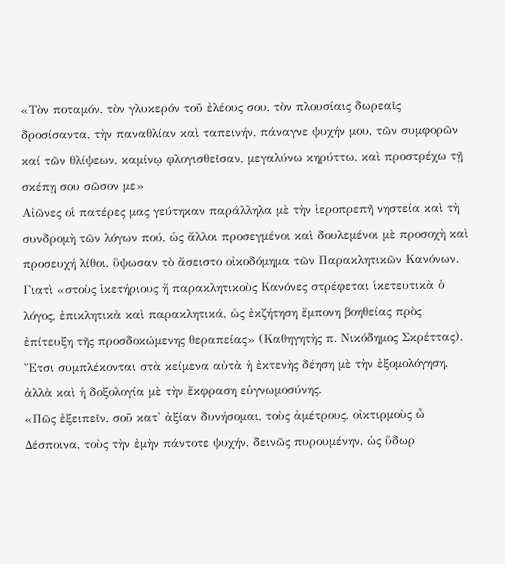«Τὸν ποταμόν, τὸν γλυκερόν τοῦ ἐλέους σου, τὸν πλουσίαις δωρεαῖς δροσίσαντα, τὴν παναθλίαν καὶ ταπεινήν, πάναγνε ψυχήν μου, τῶν συμφορῶν καί τῶν θλίψεων, καμίνῳ φλογισθεῖσαν, μεγαλύνω κηρύττω, καὶ προστρέχω τῇ σκέπῃ σου σῶσον με»
Αἰῶνες οἱ πατέρες μας γεύτηκαν παράλληλα μὲ τὴν ἱεροπρεπῆ νηστεία καὶ τὴ συνδρομὴ τῶν λόγων πού, ὡς ἄλλοι προσεγμένοι καὶ δουλεμένοι μὲ προσοχὴ καὶ προσευχή λίθοι, ὕψωσαν τὸ ἄσειστο οἰκοδόμημα τῶν Παρακλητικῶν Κανόνων. Γιατὶ «στοὺς ἱκετήριους ἤ παρακλητικοὺς Κανόνες στρέφεται ἱκετευτικὰ ὁ λόγος, ἐπικλητικὰ καὶ παρακλητικά, ὡς ἐκζήτηση ἔμπονη βοηθείας πρὸς ἐπίτευξη τῆς προσδοκώμενης θεραπείας» (Καθηγητὴς π. Νικόδημος Σκρέττας). Ἔτσι συμπλέκονται στὰ κείμενα αὐτὰ ἡ ἐκτενὴς δέηση μὲ τὴν ἐξομολόγηση, ἀλλὰ καὶ ἡ δοξολογία μὲ τὴν ἔκφραση εὐγνωμοσύνης.
«Πῶς ἐξειπεῖν, σοῦ κατ' ἀξίαν δυνήσομαι, τοὺς ἀμέτρους, οἰκτιρμοὺς ὦ Δέσποινα, τοὺς τὴν ἐμὴν πάντοτε ψυχήν, δεινῶς πυρουμένην, ὡς ὕδωρ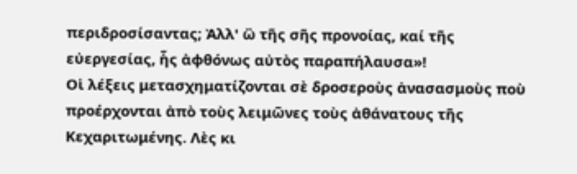περιδροσίσαντας; Ἀλλ' ὢ τῆς σῆς προνοίας, καί τῆς εὐεργεσίας, ἧς ἀφθόνως αὐτὸς παραπήλαυσα»!
Οἱ λέξεις μετασχηματίζονται σὲ δροσεροὺς ἀνασασμοὺς ποὺ προέρχονται ἀπὸ τοὺς λειμῶνες τοὺς ἀθάνατους τῆς Κεχαριτωμένης. Λὲς κι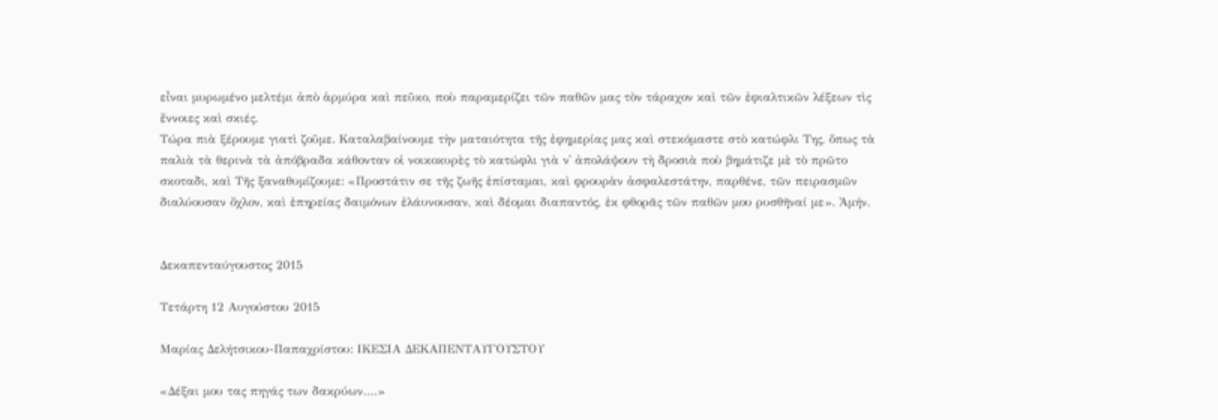εἶναι μυρωμένο μελτέμι ἀπὸ ἁρμύρα καὶ πεῦκο, ποὺ παραμερίζει τῶν παθῶν μας τὸν τάραχον καὶ τῶν ἐφιαλτικῶν λέξεων τὶς ἔννοιες καὶ σκιές.
Τώρα πιὰ ξέρουμε γιατὶ ζοῦμε. Καταλαβαίνουμε τὴν ματαιότητα τῆς ἐφημερίας μας καὶ στεκόμαστε στὸ κατώφλι Της, ὅπως τὰ παλιὰ τὰ θερινὰ τὰ ἀπόβραδα κάθονταν οἱ νοικοκυρὲς τὸ κατώφλι γιὰ ν᾿ ἀπολάψουν τὴ δροσιὰ ποὺ βημάτιζε μὲ τὸ πρῶτο σκοταδι, καὶ Τῆς ξαναθυμίζουμε: «Προστάτιν σε τῆς ζωῆς ἐπίσταμαι, καὶ φρουρὰν ἀσφαλεστάτην, παρθένε, τῶν πειρασμῶν διαλύουσαν ὄχλον, καὶ ἐπηρείας δαιμόνων ἐλάυνουσαν, καὶ δέομαι διαπαντός, ἐκ φθορᾶς τῶν παθῶν μου ρυσθῆναί με». Ἀμήν.


Δεκαπενταύγουστος 2015

Τετάρτη 12 Αυγούστου 2015

Μαρίας Δελήτσικου-Παπαχρίστου: ΙΚΕΣΙΑ ΔΕΚΑΠΕΝΤΑΥΓΟΥΣΤΟΥ

«Δέξαι μου τας πηγάς των δακρύων….»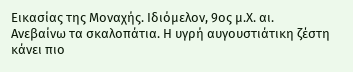Εικασίας της Μοναχής. Ιδιόμελον, 9ος μ.Χ. αι.
Ανεβαίνω τα σκαλοπάτια. Η υγρή αυγουστιάτικη ζέστη κάνει πιο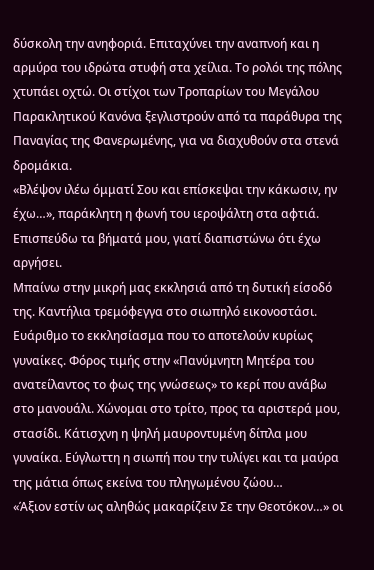δύσκολη την ανηφοριά. Επιταχύνει την αναπνοή και η αρμύρα του ιδρώτα στυφή στα χείλια. Το ρολόι της πόλης χτυπάει οχτώ. Οι στίχοι των Τροπαρίων του Μεγάλου Παρακλητικού Κανόνα ξεγλιστρούν από τα παράθυρα της Παναγίας της Φανερωμένης, για να διαχυθούν στα στενά δρομάκια.
«Βλέψον ιλέω όμματί Σου και επίσκεψαι την κάκωσιν, ην έχω…», παράκλητη η φωνή του ιεροψάλτη στα αφτιά. Επισπεύδω τα βήματά μου, γιατί διαπιστώνω ότι έχω αργήσει.
Μπαίνω στην μικρή μας εκκλησιά από τη δυτική είσοδό της. Καντήλια τρεμόφεγγα στο σιωπηλό εικονοστάσι. Ευάριθμο το εκκλησίασμα που το αποτελούν κυρίως γυναίκες. Φόρος τιμής στην «Πανύμνητη Μητέρα του ανατείλαντος το φως της γνώσεως» το κερί που ανάβω στο μανουάλι. Χώνομαι στο τρίτο, προς τα αριστερά μου, στασίδι. Κάτισχνη η ψηλή μαυροντυμένη δίπλα μου γυναίκα. Εύγλωττη η σιωπή που την τυλίγει και τα μαύρα της μάτια όπως εκείνα του πληγωμένου ζώου…
«Άξιον εστίν ως αληθώς μακαρίζειν Σε την Θεοτόκον…» οι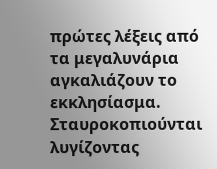πρώτες λέξεις από τα μεγαλυνάρια αγκαλιάζουν το εκκλησίασμα. Σταυροκοπιούνται λυγίζοντας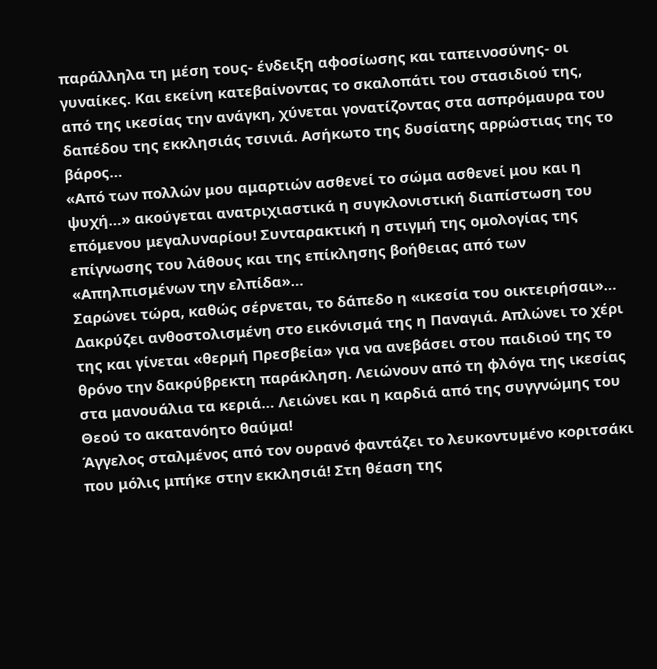παράλληλα τη μέση τους- ένδειξη αφοσίωσης και ταπεινοσύνης- οι γυναίκες. Και εκείνη κατεβαίνοντας το σκαλοπάτι του στασιδιού της, από της ικεσίας την ανάγκη, χύνεται γονατίζοντας στα ασπρόμαυρα του δαπέδου της εκκλησιάς τσινιά. Ασήκωτο της δυσίατης αρρώστιας της το βάρος…
«Από των πολλών μου αμαρτιών ασθενεί το σώμα ασθενεί μου και η ψυχή…» ακούγεται ανατριχιαστικά η συγκλονιστική διαπίστωση του επόμενου μεγαλυναρίου! Συνταρακτική η στιγμή της ομολογίας της επίγνωσης του λάθους και της επίκλησης βοήθειας από των «Απηλπισμένων την ελπίδα»…
Σαρώνει τώρα, καθώς σέρνεται, το δάπεδο η «ικεσία του οικτειρήσαι»… Δακρύζει ανθοστολισμένη στο εικόνισμά της η Παναγιά. Απλώνει το χέρι της και γίνεται «θερμή Πρεσβεία» για να ανεβάσει στου παιδιού της το θρόνο την δακρύβρεκτη παράκληση. Λειώνουν από τη φλόγα της ικεσίας στα μανουάλια τα κεριά… Λειώνει και η καρδιά από της συγγνώμης του Θεού το ακατανόητο θαύμα!
Άγγελος σταλμένος από τον ουρανό φαντάζει το λευκοντυμένο κοριτσάκι που μόλις μπήκε στην εκκλησιά! Στη θέαση της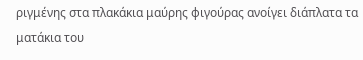ριγμένης στα πλακάκια μαύρης φιγούρας ανοίγει διάπλατα τα ματάκια του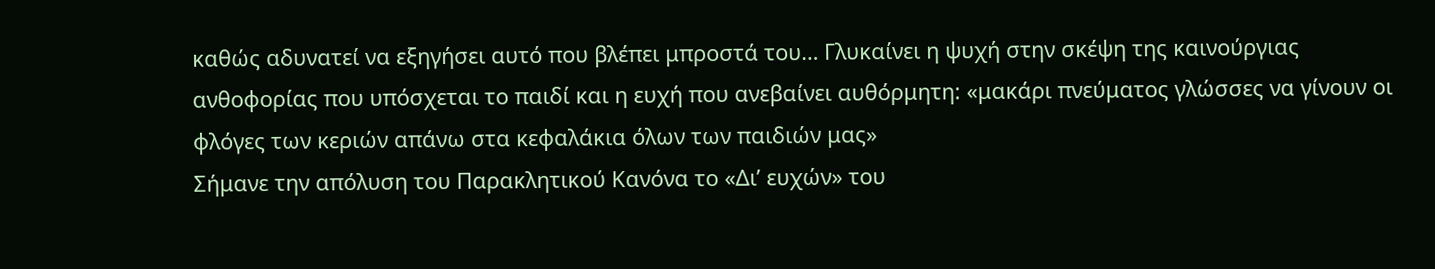καθώς αδυνατεί να εξηγήσει αυτό που βλέπει μπροστά του… Γλυκαίνει η ψυχή στην σκέψη της καινούργιας ανθοφορίας που υπόσχεται το παιδί και η ευχή που ανεβαίνει αυθόρμητη: «μακάρι πνεύματος γλώσσες να γίνουν οι φλόγες των κεριών απάνω στα κεφαλάκια όλων των παιδιών μας»
Σήμανε την απόλυση του Παρακλητικού Κανόνα το «Δι’ ευχών» του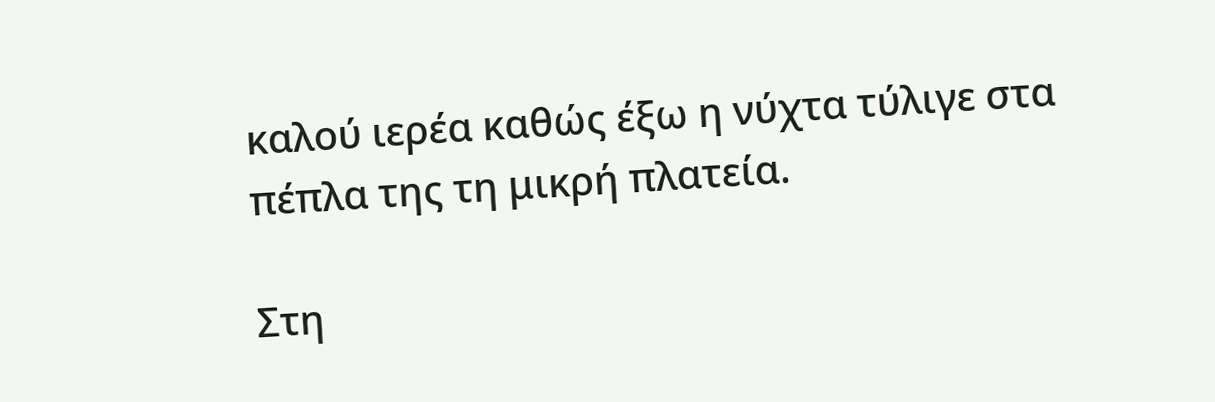καλού ιερέα καθώς έξω η νύχτα τύλιγε στα πέπλα της τη μικρή πλατεία.

Στη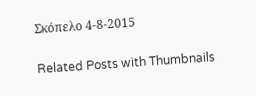Σκόπελο 4-8-2015

Related Posts with Thumbnails